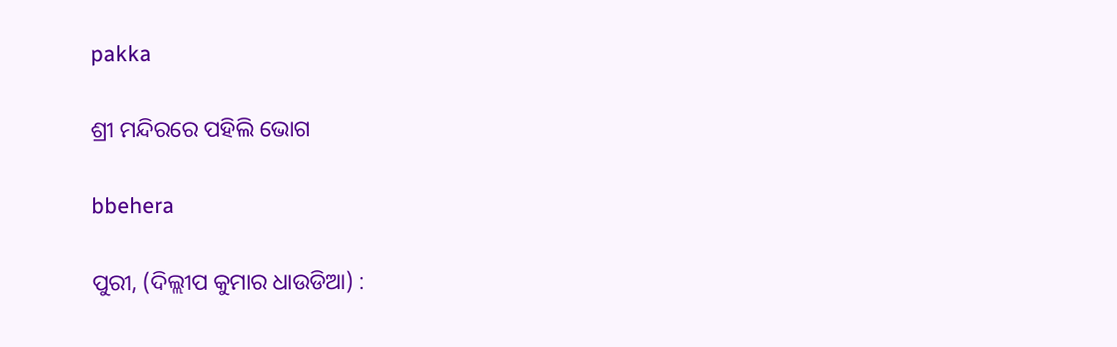pakka

ଶ୍ରୀ ମନ୍ଦିରରେ ପହିଲି ଭୋଗ

bbehera

ପୁରୀ, (ଦିଲ୍ଲୀପ କୁମାର ଧାଉଡିଆ) :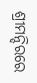ଶ୍ରୀମନ୍ଦିରରେ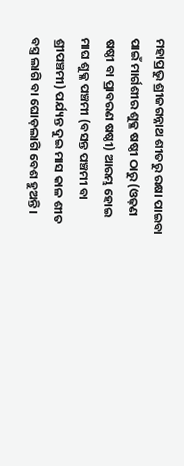ମହାପ୍ରଭୁ ଶ୍ରୀଜଗନ୍ନାଥ ଶୀତରୁ ରକ୍ଷା ପାଇବା ପାଇଁ ମାର୍ଗଶୀର ଶୁକ୍ଳ ଷଷ୍ଠୀ ଠାରୁ (ଓଢ଼ଣ ଷଷ୍ଠୀ ବା ପ୍ରାବରଣ ଷଷ୍ଠୀ) ଆରମ୍ଭ ହୋଇ ମାଘ ଶୁକ୍ଳ ପଞ୍ଚମୀ (ବସନ୍ତ ପଞ୍ଚମୀ ବା ଶ୍ରୀପଞ୍ଚମୀ) ପର୍ଯ୍ୟନ୍ତ ଦୁଇ ମାସ କାଳ ଶୀତ ବସ୍ତ୍ର ଲାଗି ବା ଘୋଡ଼ଲାଗି ବେଶ ହୁଅନ୍ତି ।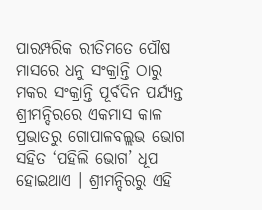ପାରମ୍ପରିକ ରୀତିମତେ ପୌଷ ମାସରେ ଧନୁ ସଂକ୍ରାନ୍ତି ଠାରୁ ମକର ସଂକ୍ରାନ୍ତି ପୂର୍ବଦିନ ପର୍ଯ୍ୟନ୍ତ ଶ୍ରୀମନ୍ଦିରରେ ଏକମାସ କାଳ ପ୍ରଭାତରୁ ଗୋପାଳବଲ୍ଲଭ ଭୋଗ ସହିତ ‘ପହିଲି ଭୋଗ’ ଧୂପ ହୋଇଥାଏ । ଶ୍ରୀମନ୍ଦିରରୁ ଏହି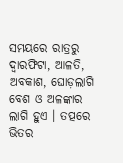ସମୟରେ ରାତ୍ରରୁ ଦ୍ଵାରଫିଟା, ଆଳତି, ଅବକାଶ, ଘୋଡ଼ଲାଗି ବେଶ ଓ ଅଳଙ୍କାର ଲାଗି ହୁଏ । ତତ୍ପରେ ଭିତର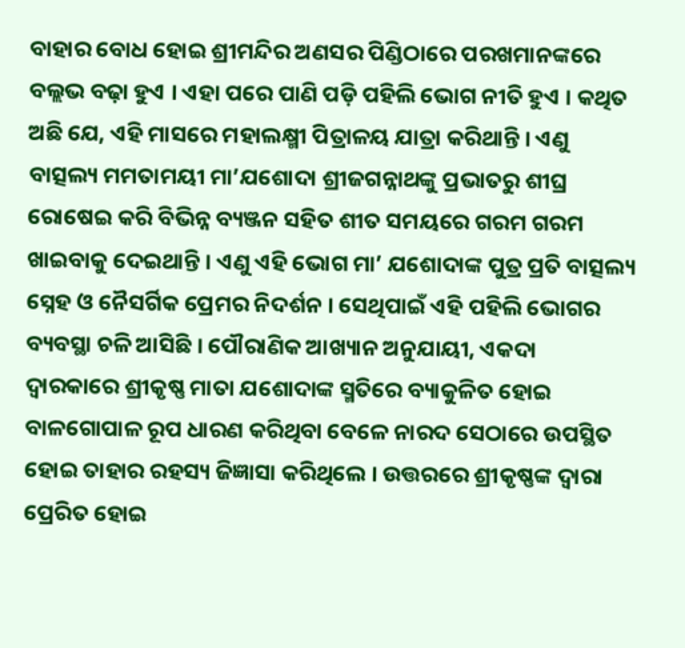ବାହାର ବୋଧ ହୋଇ ଶ୍ରୀମନ୍ଦିର ଅଣସର ପିଣ୍ଡିଠାରେ ପରଖମାନଙ୍କରେ ବଲ୍ଲଭ ବଢ଼ା ହୁଏ । ଏହା ପରେ ପାଣି ପଡ଼ି ପହିଲି ଭୋଗ ନୀତି ହୁଏ । କଥିତ ଅଛି ଯେ, ଏହି ମାସରେ ମହାଲକ୍ଷ୍ମୀ ପିତ୍ରାଳୟ ଯାତ୍ରା କରିଥାନ୍ତି । ଏଣୁ ବାତ୍ସଲ୍ୟ ମମତାମୟୀ ମା’ଯଶୋଦା ଶ୍ରୀଜଗନ୍ନାଥଙ୍କୁ ପ୍ରଭାତରୁ ଶୀଘ୍ର ରୋଷେଇ କରି ବିଭିନ୍ନ ବ୍ୟଞ୍ଜନ ସହିତ ଶୀତ ସମୟରେ ଗରମ ଗରମ ଖାଇବାକୁ ଦେଇଥାନ୍ତି । ଏଣୁ ଏହି ଭୋଗ ମା’ ଯଶୋଦାଙ୍କ ପୁତ୍ର ପ୍ରତି ବାତ୍ସଲ୍ୟ ସ୍ନେହ ଓ ନୈସର୍ଗିକ ପ୍ରେମର ନିଦର୍ଶନ । ସେଥିପାଇଁ ଏହି ପହିଲି ଭୋଗର ବ୍ୟବସ୍ଥା ଚଳି ଆସିଛି । ପୌରାଣିକ ଆଖ୍ୟାନ ଅନୁଯାୟୀ, ଏକଦା ଦ୍ୱାରକାରେ ଶ୍ରୀକୃଷ୍ଣ ମାତା ଯଶୋଦାଙ୍କ ସ୍ମତିରେ ବ୍ୟାକୁଳିତ ହୋଇ ବାଳଗୋପାଳ ରୂପ ଧାରଣ କରିଥିବା ବେଳେ ନାରଦ ସେଠାରେ ଉପସ୍ଥିତ ହୋଇ ତାହାର ରହସ୍ୟ ଜିଜ୍ଞାସା କରିଥିଲେ । ଉତ୍ତରରେ ଶ୍ରୀକୃଷ୍ଣଙ୍କ ଦ୍ଵାରା ପ୍ରେରିତ ହୋଇ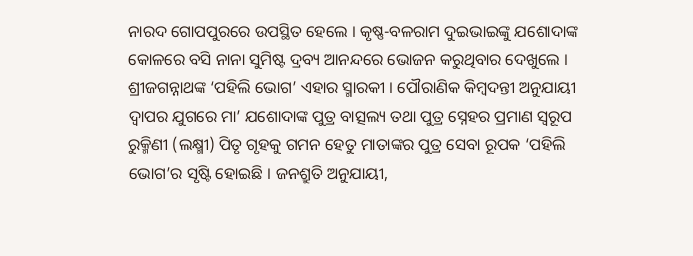ନାରଦ ଗୋପପୁରରେ ଉପସ୍ଥିତ ହେଲେ । କୃଷ୍ଣ-ବଳରାମ ଦୁଇଭାଇଙ୍କୁ ଯଶୋଦାଙ୍କ କୋଳରେ ବସି ନାନା ସୁମିଷ୍ଟ ଦ୍ରବ୍ୟ ଆନନ୍ଦରେ ଭୋଜନ କରୁଥିବାର ଦେଖୁଲେ । ଶ୍ରୀଜଗନ୍ନାଥଙ୍କ ‘ପହିଲି ଭୋଗ’ ଏହାର ସ୍ମାରକୀ । ପୌରାଣିକ କିମ୍ବଦନ୍ତୀ ଅନୁଯାୟୀ ଦ୍ଵାପର ଯୁଗରେ ମା’ ଯଶୋଦାଙ୍କ ପୁତ୍ର ବାତ୍ସଲ୍ୟ ତଥା ପୁତ୍ର ସ୍ନେହର ପ୍ରମାଣ ସ୍ୱରୂପ ରୁକ୍ମିଣୀ (ଲକ୍ଷ୍ମୀ) ପିତୃ ଗୃହକୁ ଗମନ ହେତୁ ମାତାଙ୍କର ପୁତ୍ର ସେବା ରୂପକ ‘ପହିଲି ଭୋଗ’ର ସୃଷ୍ଟି ହୋଇଛି । ଜନଶ୍ରୁତି ଅନୁଯାୟୀ,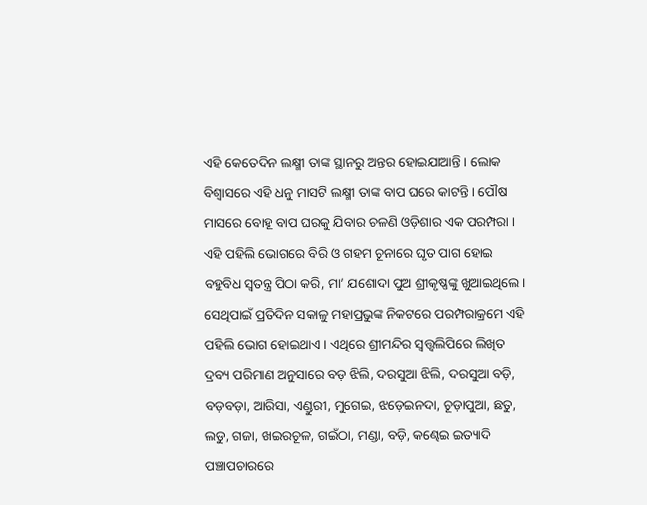ଏହି କେତେଦିନ ଲକ୍ଷ୍ମୀ ତାଙ୍କ ସ୍ଥାନରୁ ଅନ୍ତର ହୋଇଯାଆନ୍ତି । ଲୋକ ବିଶ୍ୱାସରେ ଏହି ଧନୁ ମାସଟି ଲକ୍ଷ୍ମୀ ତାଙ୍କ ବାପ ଘରେ କାଟନ୍ତି । ପୌଷ ମାସରେ ବୋହୂ ବାପ ଘରକୁ ଯିବାର ଚଳଣି ଓଡ଼ିଶାର ଏକ ପରମ୍ପରା । ଏହି ପହିଲି ଭୋଗରେ ବିରି ଓ ଗହମ ଚୂନାରେ ଘୃତ ପାଗ ହୋଇ ବହୁବିଧ ସ୍ୱତନ୍ତ୍ର ପିଠା କରି, ମା’ ଯଶୋଦା ପୁଅ ଶ୍ରୀକୃଷ୍ଣଙ୍କୁ ଖୁଆଇଥିଲେ । ସେଥିପାଇଁ ପ୍ରତିଦିନ ସକାଳୁ ମହାପ୍ରଭୁଙ୍କ ନିକଟରେ ପରମ୍ପରାକ୍ରମେ ଏହି ପହିଲି ଭୋଗ ହୋଇଥାଏ । ଏଥିରେ ଶ୍ରୀମନ୍ଦିର ସ୍ଵତ୍ତ୍ଵଲିପିରେ ଲିଖିତ ଦ୍ରବ୍ୟ ପରିମାଣ ଅନୁସାରେ ବଡ଼ ଝିଲି, ଦରସୁଆ ଝିଲି, ଦରସୁଆ ବଡ଼ି, ବଡ଼ବଡ଼ା, ଆରିସା, ଏଣ୍ଡୁରୀ, ମୁଗେଇ, ଝଡ଼େଇନଦା, ଚୂଡ଼ାପୁଆ, ଛତୁ, ଲଡୁ, ଗଜା, ଖଇରଚୂଳ, ଗଇଁଠା, ମଣ୍ଡା, ବଡ଼ି, କଣ୍ଢେଇ ଇତ୍ୟାଦି ପଞ୍ଚାପଚାରରେ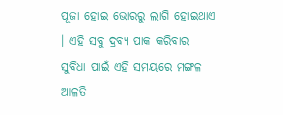ପୂଜା ହୋଇ ଭୋରରୁ ଲାଗି ହୋଇଥାଏ । ଏହି ସବୁ ଦ୍ରବ୍ୟ ପାକ କରିବାର ସୁବିଧା ପାଇଁ ଏହି ସମୟରେ ମଙ୍ଗଳ ଆଳତି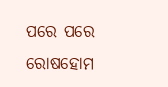ପରେ ପରେ ରୋଷହୋମ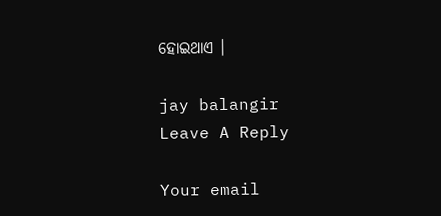ହୋଇଥାଏ ।

jay balangir
Leave A Reply

Your email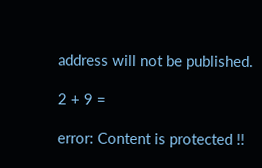address will not be published.

2 + 9 =

error: Content is protected !!